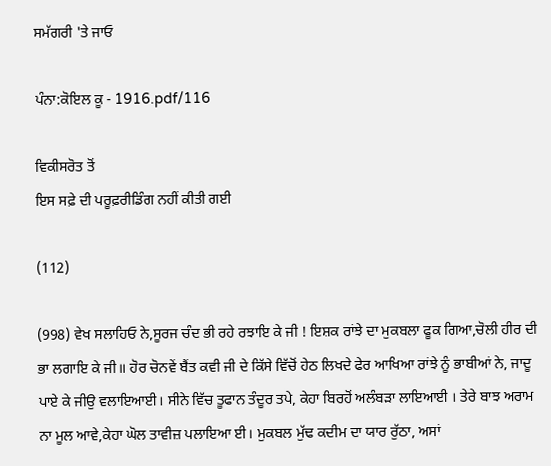ਸਮੱਗਰੀ 'ਤੇ ਜਾਓ

ਪੰਨਾ:ਕੋਇਲ ਕੂ - 1916.pdf/116

ਵਿਕੀਸਰੋਤ ਤੋਂ
ਇਸ ਸਫ਼ੇ ਦੀ ਪਰੂਫ਼ਰੀਡਿੰਗ ਨਹੀਂ ਕੀਤੀ ਗਈ

(112)

(998) ਵੇਖ ਸਲਾਹਿਓ ਨੇ,ਸੂਰਜ ਚੰਦ ਭੀ ਰਹੇ ਰਝਾਇ ਕੇ ਜੀ ! ਇਸ਼ਕ ਰਾਂਝੇ ਦਾ ਮੁਕਬਲਾ ਫੂਕ ਗਿਆ,ਚੋਲੀ ਹੀਰ ਦੀ ਭਾ ਲਗਾਇ ਕੇ ਜੀ॥ ਹੋਰ ਚੋਨਵੇਂ ਬੈਂਤ ਕਵੀ ਜੀ ਦੇ ਕਿੱਸੇ ਵਿੱਚੋਂ ਹੇਠ ਲਿਖਦੇ ਫੇਰ ਆਖਿਆ ਰਾਂਝੇ ਨੂੰ ਭਾਬੀਆਂ ਨੇ, ਜਾਦੂ ਪਾਏ ਕੇ ਜੀਉ ਵਲਾਇਆਈ। ਸੀਨੇ ਵਿੱਚ ਤੂਫਾਨ ਤੰਦੂਰ ਤਪੇ, ਕੇਹਾ ਬਿਰਹੋਂ ਅਲੰਬੜਾ ਲਾਇਆਈ । ਤੇਰੇ ਬਾਝ ਅਰਾਮ ਨਾ ਮੂਲ ਆਵੇ,ਕੇਹਾ ਘੋਲ ਤਾਵੀਜ਼ ਪਲਾਇਆ ਈ। ਮੁਕਬਲ ਮੁੱਢ ਕਦੀਮ ਦਾ ਯਾਰ ਰੁੱਠਾ, ਅਸਾਂ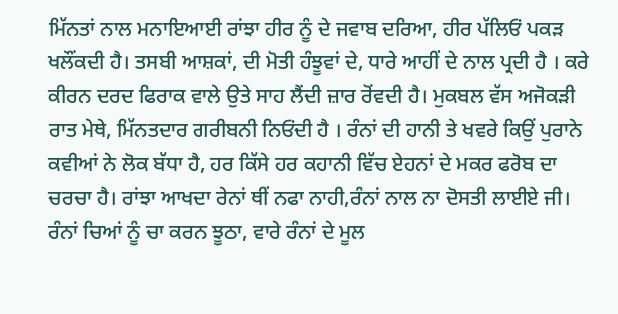ਮਿੱਨਤਾਂ ਨਾਲ ਮਨਾਇਆਈ ਰਾਂਝਾ ਹੀਰ ਨੂੰ ਦੇ ਜਵਾਬ ਦਰਿਆ, ਹੀਰ ਪੱਲਿਓਂ ਪਕੜ ਖਲੌਂਕਦੀ ਹੈ। ਤਸਬੀ ਆਸ਼ਕਾਂ, ਦੀ ਮੋਤੀ ਹੰਝੂਵਾਂ ਦੇ, ਧਾਰੇ ਆਹੀਂ ਦੇ ਨਾਲ ਪ੍ਰਦੀ ਹੈ । ਕਰੇ ਕੀਰਨ ਦਰਦ ਫਿਰਾਕ ਵਾਲੇ ਉਤੇ ਸਾਹ ਲੈਂਦੀ ਜ਼ਾਰ ਰੋਂਵਦੀ ਹੈ। ਮੁਕਬਲ ਵੱਸ ਅਜੋਕੜੀ ਰਾਤ ਮੇਥੇ, ਮਿੱਨਤਦਾਰ ਗਰੀਬਨੀ ਨਿਓਂਦੀ ਹੈ । ਰੰਨਾਂ ਦੀ ਹਾਨੀ ਤੇ ਖਵਰੇ ਕਿਉਂ ਪੁਰਾਨੇ ਕਵੀਆਂ ਨੇ ਲੋਕ ਬੱਧਾ ਹੈ, ਹਰ ਕਿੱਸੇ ਹਰ ਕਹਾਨੀ ਵਿੱਚ ਏਹਨਾਂ ਦੇ ਮਕਰ ਫਰੋਬ ਦਾ ਚਰਚਾ ਹੈ। ਰਾਂਝਾ ਆਖਦਾ ਰੇਨਾਂ ਥੀਂ ਨਫਾ ਨਾਹੀ,ਰੰਨਾਂ ਨਾਲ ਨਾ ਦੋਸਤੀ ਲਾਈਏ ਜੀ। ਰੰਨਾਂ ਚਿਆਂ ਨੂੰ ਚਾ ਕਰਨ ਝੂਠਾ, ਵਾਰੇ ਰੰਨਾਂ ਦੇ ਮੂਲ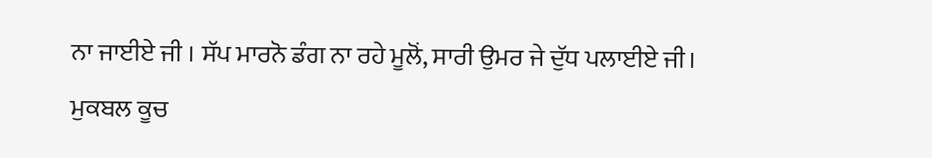ਨਾ ਜਾਈਏ ਜੀ । ਸੱਪ ਮਾਰਨੋ ਡੰਗ ਨਾ ਰਹੇ ਮੂਲੋਂ, ਸਾਰੀ ਉਮਰ ਜੇ ਦੁੱਧ ਪਲਾਈਏ ਜੀ। ਮੁਕਬਲ ਕੂਚ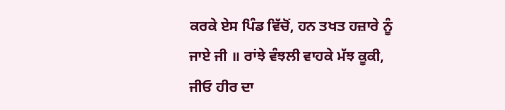ਕਰਕੇ ਏਸ ਪਿੰਡ ਵਿੱਚੋਂ, ਹਨ ਤਖਤ ਹਜ਼ਾਰੇ ਨੂੰ ਜਾਏ ਜੀ ॥ ਰਾਂਝੇ ਵੰਝਲੀ ਵਾਹਕੇ ਮੱਝ ਕੂਕੀ, ਜੀਓ ਹੀਰ ਦਾ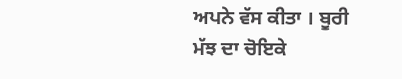ਅਪਨੇ ਵੱਸ ਕੀਤਾ । ਬੂਰੀ ਮੱਝ ਦਾ ਚੋਇਕੇ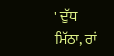' ਦੁੱਧ ਮਿੱਠਾ, ਰਾਂ